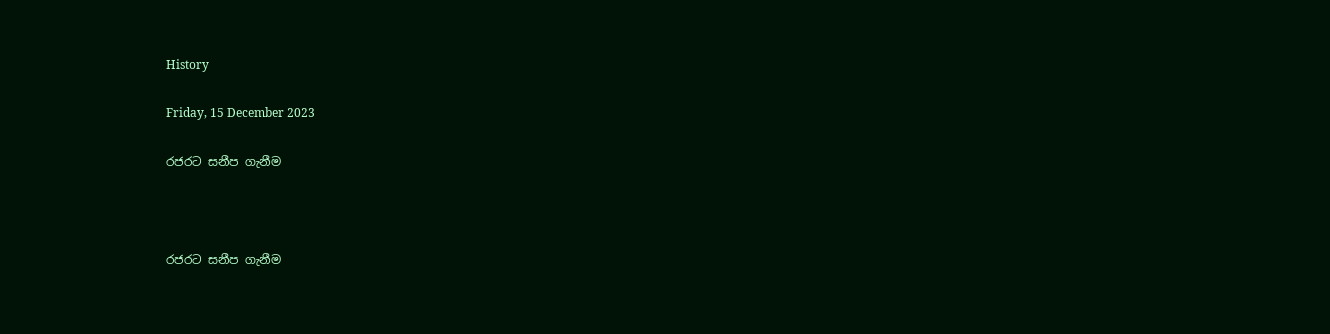History

Friday, 15 December 2023

රජරට සනීප ගැනීම



රජරට සනීප ගැනීම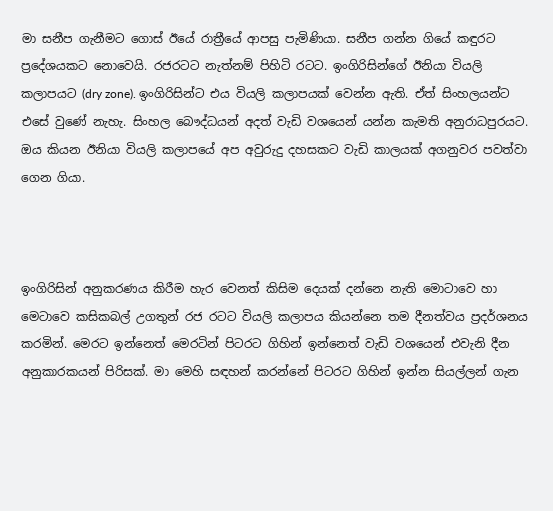මා සනීප ගැනීමට ගොස් ඊයේ රාත්‍රීයේ ආපසු පැමිණියා. සනීප ගන්න ගියේ කඳුරට ප්‍රදේශයකට නොවෙයි. රජරටට නැත්නම් පිහිටි රටට. ඉංගිරිසින්ගේ ඊනියා වියලි කලාපයට (dry zone). ඉංගිරිසින්ට එය වියලි කලාපයක් වෙන්න ඇති. ඒත් සිංහලයන්ට එසේ වුණේ නැහැ. සිංහල බෞද්ධයන් අදත් වැඩි වශයෙන් යන්න කැමති අනුරාධපුරයට. ඔය කියන ඊනියා වියලි කලාපයේ අප අවුරුදු දහසකට වැඩි කාලයක් අගනුවර පවත්වා ගෙන ගියා.



ඉංගිරිසින් අනුකරණය කිරීම හැර වෙනත් කිසිම දෙයක් දන්නෙ නැති මොටාවෙ හා මෙටාවෙ කසිකබල් උගතුන් රජ රටට වියලි කලාපය කියන්නෙ තම දීනත්වය ප්‍රදර්ශනය කරමින්. මෙරට ඉන්නෙත් මෙරටින් පිටරට ගිහින් ඉන්නෙත් වැඩි වශයෙන් එවැනි දීන අනුකාරකයන් පිරිසක්. මා මෙහි සඳහන් කරන්නේ පිටරට ගිහින් ඉන්න සියල්ලන් ගැන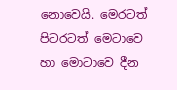නොවෙයි. මෙරටත් පිටරටත් මෙටාවෙ හා මොටාවෙ දීන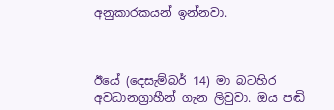අනුකාරකයන් ඉන්නවා.



ඊයේ (දෙසැම්බර් 14) මා බටහිර අවධානග්‍රාහීන් ගැන ලිවුවා. ඔය පඬි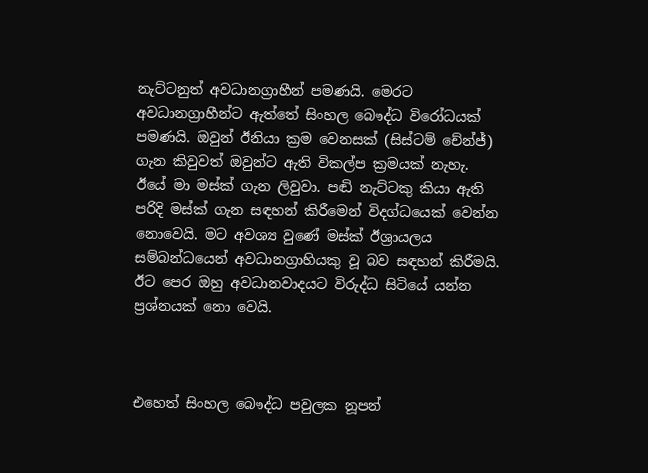නැට්ටනුත් අවධානග්‍රාහීන් පමණයි. මෙරට අවධානග්‍රාහීන්ට ඇත්තේ සිංහල බෞද්ධ විරෝධයක් පමණයි. ඔවුන් ඊනියා ක්‍රම වෙනසක් (සිස්ටම් චේන්ජ්) ගැන කිවුවත් ඔවුන්ට ඇති විකල්ප ක්‍රමයක් නැහැ. ඊයේ මා මස්ක් ගැන ලිවුවා. පඬි නැට්ටකු කියා ඇති පරිදි මස්ක් ගැන සඳහන් කිරීමෙන් විදග්ධයෙක් වෙන්න නොවෙයි. මට අවශ්‍ය වුණේ මස්ක් ඊශ්‍රායලය සම්බන්ධයෙන් අවධානග්‍රාහියකු වූ බව සඳහන් කිරීමයි. ඊට පෙර ඔහු අවධානවාදයට විරුද්ධ සිටියේ යන්න ප්‍රශ්නයක් නො වෙයි.



එහෙත් සිංහල බෞද්ධ පවුලක නූපන්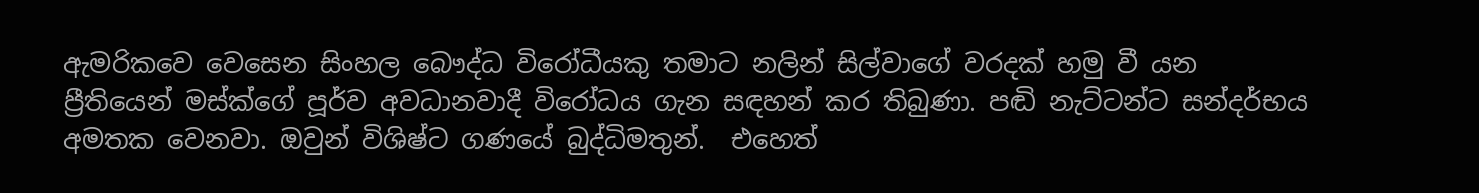ඇමරිකවෙ වෙසෙන සිංහල බෞද්ධ විරෝධීයකු තමාට නලින් සිල්වාගේ වරදක් හමු වී යන ප්‍රීතියෙන් මස්ක්ගේ පූර්ව අවධානවාදී විරෝධය ගැන සඳහන් කර තිබුණා. පඬි නැට්ටන්ට සන්දර්භය අමතක වෙනවා. ඔවුන් විශිෂ්ට ගණයේ බුද්ධිමතුන්.  එහෙත්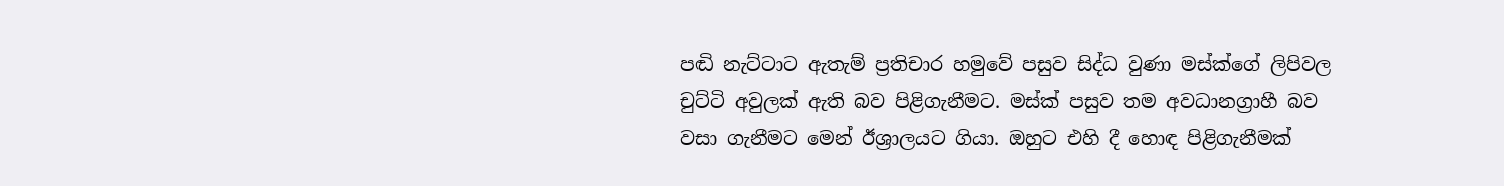පඬි නැට්ටාට ඇතැම් ප්‍රතිචාර හමුවේ පසුව සිද්ධ වුණා මස්ක්ගේ ලිපිවල චුට්ටි අවුලක් ඇති බව පිළිගැනීමට. මස්ක් පසුව තම අවධානග්‍රාහී බව වසා ගැනීමට මෙන් ඊශ්‍රාලයට ගියා. ඔහුට එහි දී හොඳ පිළිගැනීමක්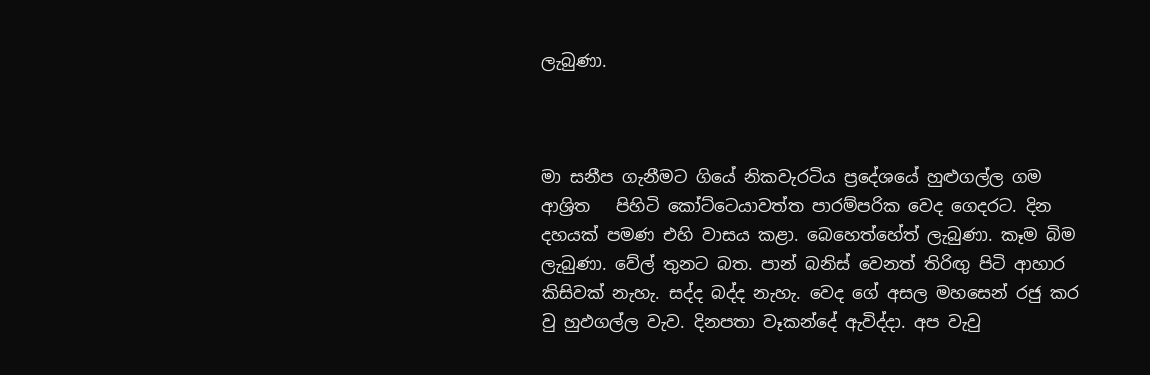ලැබුණා.



මා සනීප ගැනීමට ගියේ නිකවැරටිය ප්‍රදේශයේ හුළුගල්ල ගම ආශ්‍රිත   පිහිටි කෝට්ටෙයාවත්ත පාරම්පරික වෙද ගෙදරට. දින දහයක් පමණ එහි වාසය කළා. බෙහෙත්හේත් ලැබුණා. කෑම බිම ලැබුණා. වේල් තුනට බත. පාන් බනිස් වෙනත් තිරිඟු පිටි ආහාර කිසිවක් නැහැ. සද්ද බද්ද නැහැ. වෙද ගේ අසල මහසෙන් රජු කර වු හුඵගල්ල වැව. දිනපතා වෑකන්දේ ඇවිද්දා. අප වැවු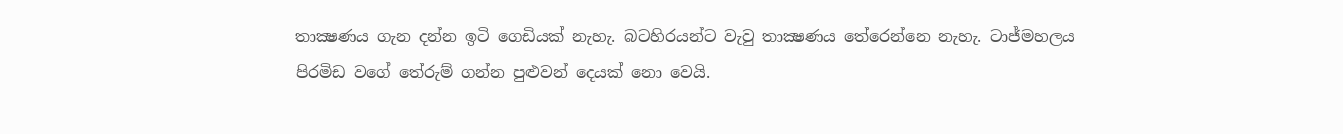තාක්‍ෂණය ගැන දන්න ඉටි ගෙඩියක් නැහැ. බටහිරයන්ට වැවු තාක්‍ෂණය තේරෙන්නෙ නැහැ. ටාජ්මහලය පිරමිඩ වගේ තේරුම් ගන්න පුළුවන් දෙයක් නො වෙයි.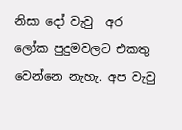නිසා දෝ වැවු  අර ලෝක පුදුමවලට එකතු වෙන්නෙ නැහැ. අප වැවු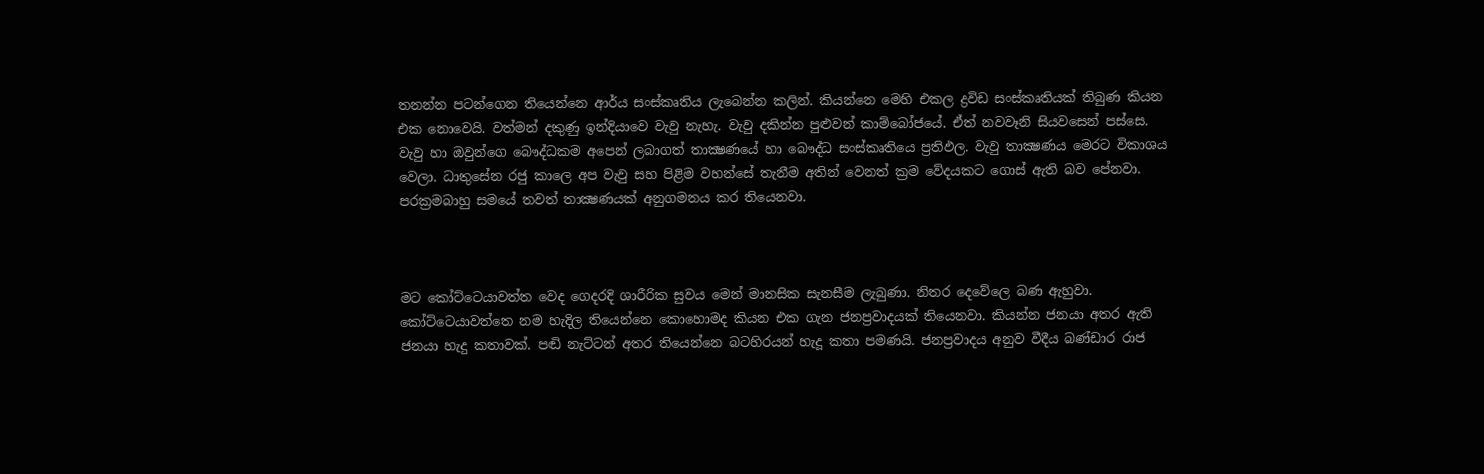තනන්න පටන්ගෙන තියෙන්නෙ ආර්ය සංස්කෘතිය ලැබෙන්න කලින්. කියන්නෙ මෙහි එකල ද්‍රවිඩ සංස්කෘතියක් තිබුණ කියන එක නොවෙයි. වත්මන් දකුණු ඉන්දියාවෙ වැවු නැහැ. වැවු දකින්න පුළුවන් කාම්බෝජයේ. ඒත් නවවෑනි සියවසෙන් පස්සෙ. වැවු හා ඔවුන්ගෙ බෞද්ධකම අපෙන් ලබාගත් තාක්‍ෂණයේ හා බෞද්ධ සංස්කෘතියෙ ප්‍රතිඵල. වැවු තාක්‍ෂණය මෙරට විකාශය වෙලා. ධාතුසේන රජු කාලෙ අප වැවු සහ පිළිම වහන්සේ තැනීම අතින් වෙනත් ක්‍රම වේදයකට ගොස් ඇති බව පේනවා. පරක්‍රමබාහු සමයේ තවත් තාක්‍ෂණයක් අනුගමනය කර තියෙනවා.



මට කෝට්ටෙයාවත්ත වෙද ගෙදරදි ශාරීරික සුවය මෙන් මානසික සැනසීම ලැබුණා. නිතර දෙවේලෙ බණ ඇහුවා. කෝට්ටෙයාවත්තෙ නම හැදිල තියෙන්නෙ කොහොමද කියන එක ගැන ජනප්‍රවාදයක් තියෙනවා. කියන්න ජනයා අතර ඇති ජනයා හැදු කතාවක්. පඬි නැට්ටන් අතර තියෙන්නෙ බටහිරයන් හැදූ කතා පමණයි. ජනප්‍රවාදය අනුව වීදීය බණ්ඩාර රාජ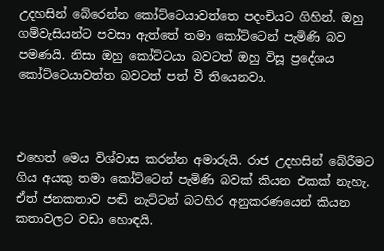උදහසින් බේරෙන්න කෝට්ටෙයාවත්තෙ පදංචියට ගිහින්. ඔහු ගම්වැසියන්ට පවසා ඇත්තේ තමා කෝට්ටෙන් පැමිණි බව පමණයි. නිසා ඔහු කෝට්ටයා බවටත් ඔහු විසූ ප්‍රදේශය කෝට්ටෙයාවත්ත බවටත් පත් වී තියෙනවා.



එහෙත් මෙය විශ්වාස කරන්න අමාරුයි. රාජ උදහසින් බේරීමට ගිය අයකු තමා කෝට්ටෙන් පැමිණි බවක් කියන එකක් නැහැ. ඒත් ජනකතාව පඬි නැට්ටන් බටහිර අනුකරණයෙන් කියන කතාවලට වඩා හොඳයි.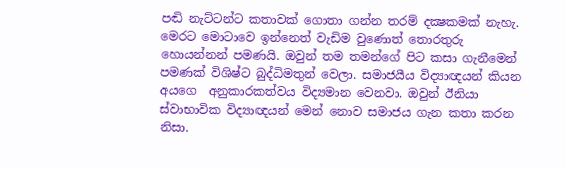පඬි නැට්ටන්ට කතාවක් ගොතා ගන්න තරම් දක්‍ෂකමක් නැහැ. මෙරට මොටාවෙ ඉන්නෙත් වැඩිම වුණොත් තොරතුරු හොයන්නන් පමණයි. ඔවුන් තම තමන්ගේ පිට කසා ගැනීමෙන් පමණක් විශිෂ්ට බුද්ධිමතුන් වෙලා. සමාජයීය විද්‍යාඥයන් කියන අයගෙ  අනුකාරකත්වය විද්‍යමාන වෙනවා. ඔවුන් ඊනියා ස්වාභාවික විද්‍යාඥයන් මෙන් නොව සමාජය ගැන කතා කරන නිසා.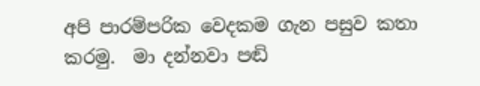අපි පාරම්පරික වෙදකම ගැන පසුව කතා කරමු.  මා දන්නවා පඬි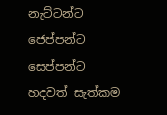නැට්ටන්ට ජෙප්පන්ට සෙප්පන්ට හදවත් සැත්කම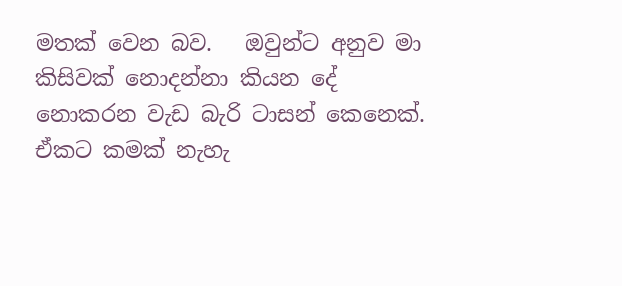මතක් වෙන බව.   ඔවුන්ට අනුව මා  කිසිවක් නොදන්නා කියන දේ නොකරන වැඩ බැරි ටාසන් කෙනෙක්. ඒකට කමක් නැහැ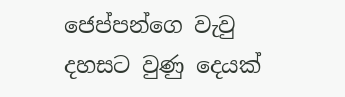ජෙප්පන්ගෙ වැවු දහසට වුණු දෙයක්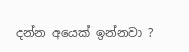දන්න අයෙක් ඉන්නවා ?